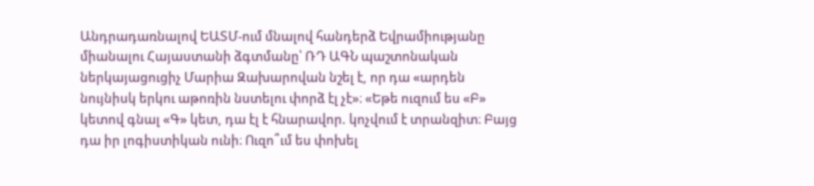Անդրադառնալով ԵԱՏՄ-ում մնալով հանդերձ Եվրամիությանը միանալու Հայաստանի ձգտմանը՝ ՌԴ ԱԳՆ պաշտոնական ներկայացուցիչ Մարիա Զախարովան նշել է, որ դա «արդեն նույնիսկ երկու աթոռին նստելու փորձ էլ չէ»։ «Եթե ուզում ես «Բ» կետով գնալ «Գ» կետ, դա էլ է հնարավոր. կոչվում է տրանզիտ։ Բայց դա իր լոգիստիկան ունի։ Ուզո՞ւմ ես փոխել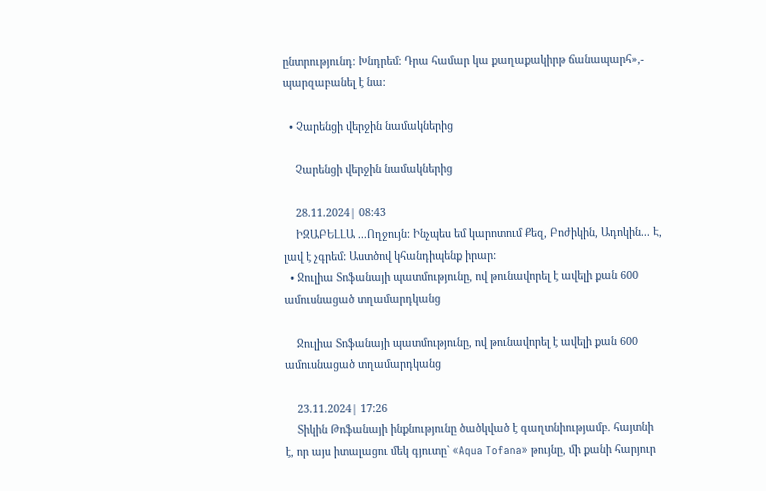ընտրությունդ։ Խնդրեմ։ Դրա համար կա քաղաքակիրթ ճանապարհ»,- պարզաբանել է նա։

  • Չարենցի վերջին նամակներից

    Չարենցի վերջին նամակներից

    28.11.2024| 08:43
    ԻԶԱԲԵԼԼԱ ...Ողջույն: Ինչպես եմ կարոտում Քեզ, Բոժիկին, Ադոկին... Է, լավ է չգրեմ: Աստծով կհանդիպենք իրար:
  • Ջուլիա Տոֆանայի պատմությունը, ով թունավորել է ավելի քան 600 ամուսնացած տղամարդկանց

    Ջուլիա Տոֆանայի պատմությունը, ով թունավորել է ավելի քան 600 ամուսնացած տղամարդկանց

    23.11.2024| 17:26
    Տիկին Թոֆանայի ինքնությունը ծածկված է գաղտնիությամբ. հայտնի է, որ այս իտալացու մեկ գյուտը` «Aqua Tofana» թույնը, մի քանի հարյուր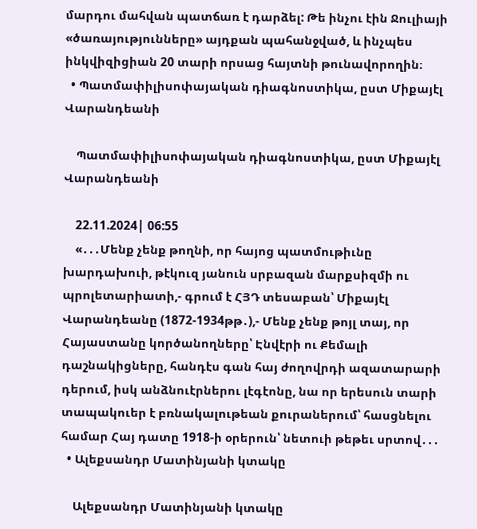մարդու մահվան պատճառ է դարձել: Թե ինչու էին Ջուլիայի «ծառայությունները» այդքան պահանջված, և ինչպես ինկվիզիցիան 20 տարի որսաց հայտնի թունավորողին։
  • Պատմափիլիսոփայական դիագնոստիկա, ըստ Միքայէլ Վարանդեանի

    Պատմափիլիսոփայական դիագնոստիկա, ըստ Միքայէլ Վարանդեանի

    22.11.2024| 06:55
    «․․․Մենք չենք թողնի, որ հայոց պատմութիւնը խարդախուի, թէկուզ յանուն սրբազան մարքսիզմի ու պրոլետարիատի,- գրում է ՀՅԴ տեսաբան՝ Միքայէլ Վարանդեանը (1872-1934թթ․),- Մենք չենք թոյլ տայ, որ Հայաստանը կործանողները՝ Էնվէրի ու Քեմալի դաշնակիցները, հանդէս գան հայ ժողովրդի ազատարարի դերում, իսկ անձնուէրներու լէգէոնը, նա որ երեսուն տարի տապակուեր է բռնակալութեան քուրաներում՝ հասցնելու համար Հայ դատը 1918-ի օրերուն՝ նետուի թեթեւ սրտով․․․
  • Ալեքսանդր Մատինյանի կտակը

    Ալեքսանդր Մատինյանի կտակը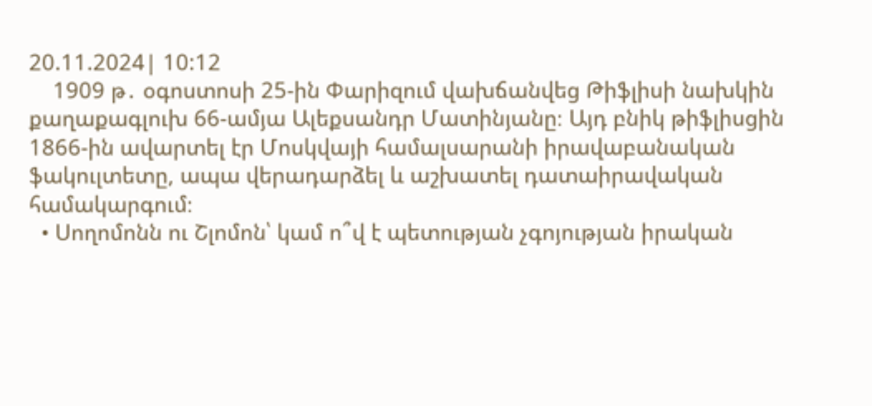20.11.2024| 10:12
    1909 թ․ օգոստոսի 25-ին Փարիզում վախճանվեց Թիֆլիսի նախկին քաղաքագլուխ 66-ամյա Ալեքսանդր Մատինյանը։ Այդ բնիկ թիֆլիսցին 1866-ին ավարտել էր Մոսկվայի համալսարանի իրավաբանական ֆակուլտետը, ապա վերադարձել և աշխատել դատաիրավական համակարգում։
  • Սողոմոնն ու Շլոմոն՝ կամ ո՞վ է պետության չգոյության իրական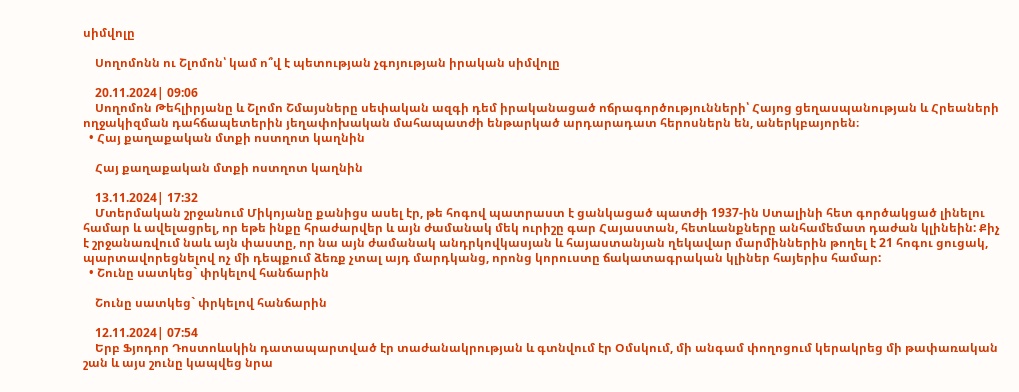սիմվոլը

    Սողոմոնն ու Շլոմոն՝ կամ ո՞վ է պետության չգոյության իրական սիմվոլը

    20.11.2024| 09:06
    Սողոմոն Թեհլիրյանը և Շլոմո Շմայսները սեփական ազգի դեմ իրականացած ոճրագործությունների՝ Հայոց ցեղասպանության և Հրեաների ողջակիզման դահճապետերին յեղափոխական մահապատժի ենթարկած արդարադատ հերոսներն են, աներկբայորեն։
  • Հայ քաղաքական մտքի ոստղոտ կաղնին

    Հայ քաղաքական մտքի ոստղոտ կաղնին

    13.11.2024| 17:32
    Մտերմական շրջանում Միկոյանը քանիցս ասել էր, թե հոգով պատրաստ է ցանկացած պատժի 1937-ին Ստալինի հետ գործակցած լինելու համար և ավելացրել, որ եթե ինքը հրաժարվեր և այն ժամանակ մեկ ուրիշը գար Հայաստան, հետևանքները անհամեմատ դաժան կլինեին: Քիչ է շրջանառվում նաև այն փաստը, որ նա այն ժամանակ անդրկովկասյան և հայաստանյան ղեկավար մարմիններին թողել է 21 հոգու ցուցակ, պարտավորեցնելով ոչ մի դեպքում ձեռք չտալ այդ մարդկանց, որոնց կորուստը ճակատագրական կլիներ հայերիս համար:
  • Շունը սատկեց` փրկելով հանճարին

    Շունը սատկեց` փրկելով հանճարին

    12.11.2024| 07:54
    Երբ Ֆյոդոր Դոստոևսկին դատապարտված էր տաժանակրության և գտնվում էր Օմսկում, մի անգամ փողոցում կերակրեց մի թափառական շան և այս շունը կապվեց նրա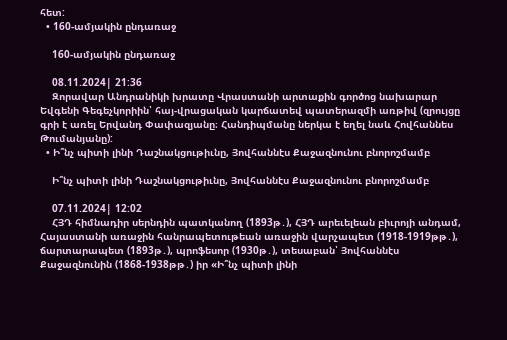հետ:
  • 160-ամյակին ընդառաջ

    160-ամյակին ընդառաջ

    08.11.2024| 21:36
    Զորավար Անդրանիկի խրատը Վրաստանի արտաքին գործոց նախարար Եվգենի Գեգեչկորիին՝ հայ-վրացական կարճատեվ պատերազմի առթիվ (զրույցը գրի է առել Երվանդ Փափազյանը։ Հանդիպմանը ներկա է եղել նաև Հովհաննես Թումանյանը):
  • Ի՞նչ պիտի լինի Դաշնակցութիւնը, Յովհաննէս Քաջազնունու բնորոշմամբ

    Ի՞նչ պիտի լինի Դաշնակցութիւնը, Յովհաննէս Քաջազնունու բնորոշմամբ

    07.11.2024| 12:02
    ՀՅԴ հիմնադիր սերնդին պատկանող (1893թ․), ՀՅԴ արեւելեան բիւրոյի անդամ, Հայաստանի առաջին հանրապետութեան առաջին վարչապետ (1918-1919թթ․), ճարտարապետ (1893թ․), պրոֆեսոր (1930թ․), տեսաբան՝ Յովհաննէս Քաջազնունին (1868-1938թթ․) իր «Ի՞նչ պիտի լինի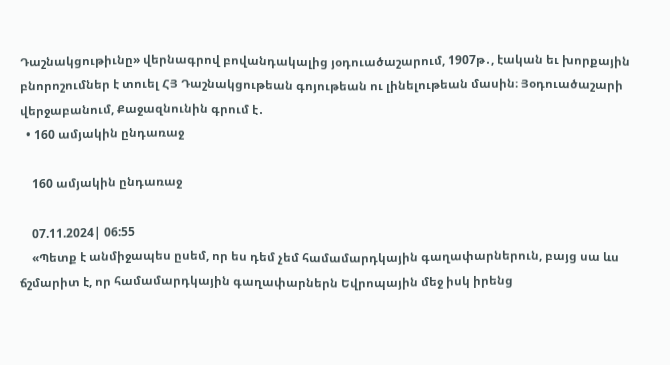Դաշնակցութիւնը» վերնագրով բովանդակալից յօդուածաշարում, 1907թ․, էական եւ խորքային բնորոշումներ է տուել ՀՅ Դաշնակցութեան գոյութեան ու լինելութեան մասին։ Յօդուածաշարի վերջաբանում, Քաջազնունին գրում է․
  • 160 ամյակին ընդառաջ

    160 ամյակին ընդառաջ

    07.11.2024| 06:55
    «Պետք է անմիջապես ըսեմ, որ ես դեմ չեմ համամարդկային գաղափարներուն, բայց սա ևս ճշմարիտ է, որ համամարդկային գաղափարներն Եվրոպային մեջ իսկ իրենց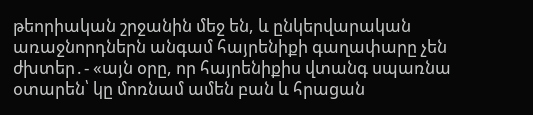թեորիական շրջանին մեջ են, և ընկերվարական առաջնորդներն անգամ հայրենիքի գաղափարը չեն ժխտեր․- «այն օրը, որ հայրենիքիս վտանգ սպառնա օտարեն՝ կը մոռնամ ամեն բան և հրացան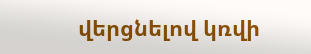վերցնելով կռվի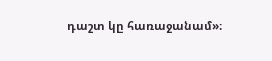դաշտ կը հառաջանամ»։